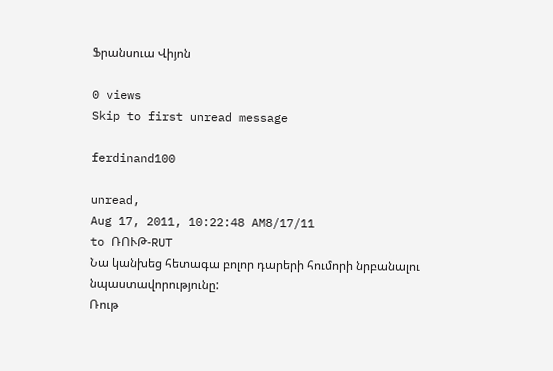Ֆրանսուա Վիյոն

0 views
Skip to first unread message

ferdinand100

unread,
Aug 17, 2011, 10:22:48 AM8/17/11
to ՌՈՒԹ-RUT
Նա կանխեց հետագա բոլոր դարերի հումորի նրբանալու նպաստավորությունը:
Ռութ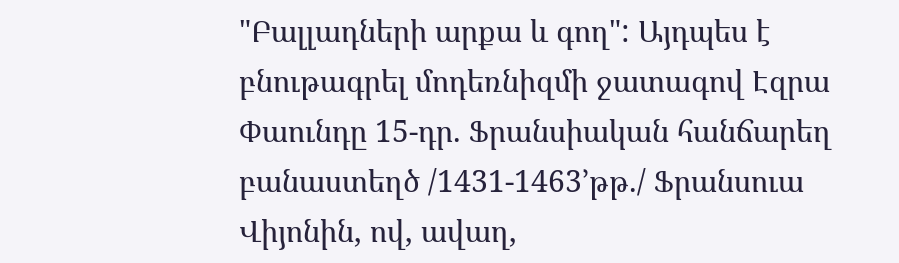"Բալլադների արքա և գող": Այդպես է բնութագրել մոդեռնիզմի ջատագով Էզրա
Փաունդը 15-դր. Ֆրանսիական հանճարեղ բանաստեղծ /1431-1463’թթ./ Ֆրանսուա
Վիյոնին, ով, ավաղ,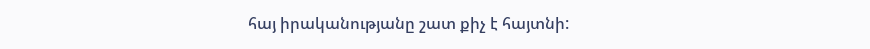հայ իրականությանը շատ քիչ է հայտնի: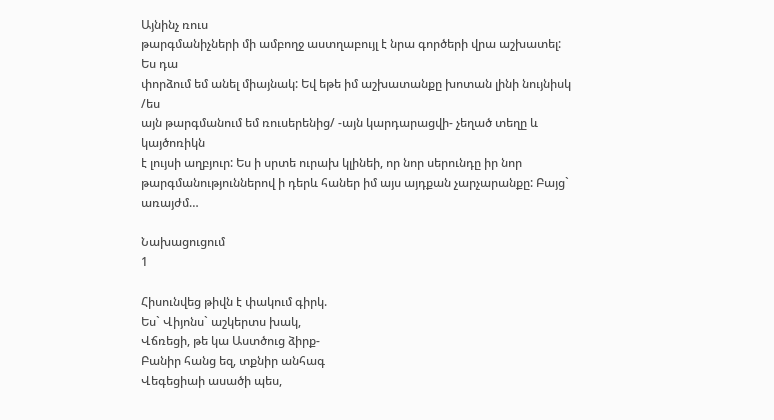Այնինչ ռուս
թարգմանիչների մի ամբողջ աստղաբույլ է նրա գործերի վրա աշխատել: Ես դա
փորձում եմ անել միայնակ: Եվ եթե իմ աշխատանքը խոտան լինի նույնիսկ /ես
այն թարգմանում եմ ռուսերենից/ -այն կարդարացվի- չեղած տեղը և կայծոռիկն
է լույսի աղբյուր: Ես ի սրտե ուրախ կլինեի, որ նոր սերունդը իր նոր
թարգմանություններով ի դերև հաներ իմ այս այդքան չարչարանքը: Բայց`
առայժմ…

Նախացուցում
1

Հիսունվեց թիվն է փակում գիրկ.
Ես` Վիյոնս` աշկերտս խակ,
Վճռեցի, թե կա Աստծուց ձիրք-
Բանիր հանց եզ, տքնիր անհագ
Վեգեցիաի ասածի պես,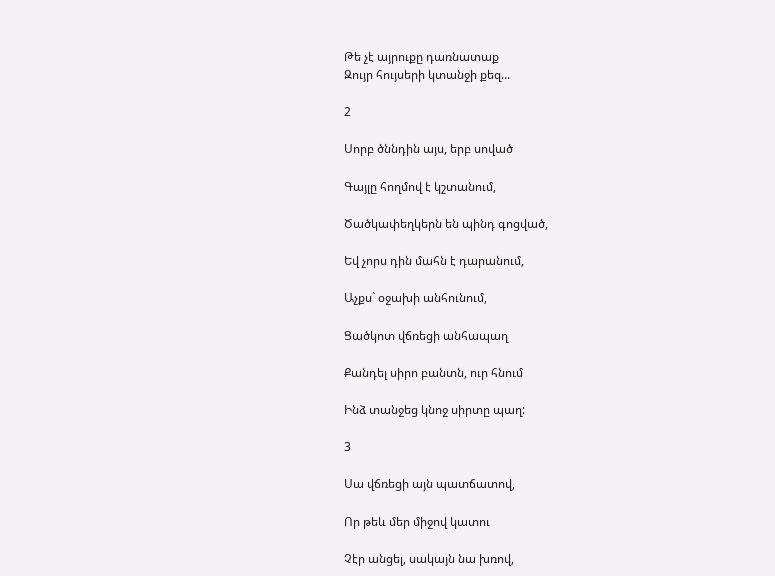Թե չէ այրուքը դառնատաք
Զույր հույսերի կտանջի քեզ...

2

Սորբ ծննդին այս, երբ սոված

Գայլը հողմով է կշտանում,

Ծածկափեղկերն են պինդ գոցված,

Եվ չորս դին մահն է դարանում,

Աչքս` օջախի անհունում,

Ցածկոտ վճռեցի անհապաղ

Քանդել սիրո բանտն, ուր հնում

Ինձ տանջեց կնոջ սիրտը պաղ:

3

Սա վճռեցի այն պատճատով,

Որ թեև մեր միջով կատու

Չէր անցել, սակայն նա խռով,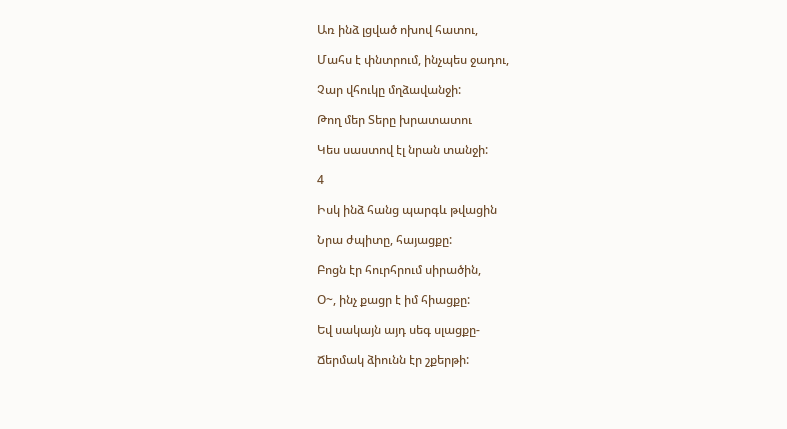Առ ինձ լցված ոխով հատու,

Մահս է փնտրում, ինչպես ջադու,

Չար վհուկը մղձավանջի:

Թող մեր Տերը խրատատու

Կես սաստով էլ նրան տանջի:

4

Իսկ ինձ հանց պարգև թվացին

Նրա ժպիտը, հայացքը:

Բոցն էր հուրհրում սիրածին,

Օ~, ինչ քացր է իմ հիացքը:

Եվ սակայն այդ սեգ սլացքը-

Ճերմակ ձիունն էր շքերթի: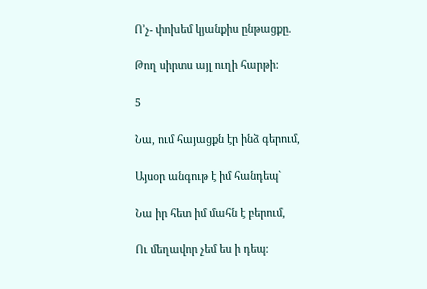Ո’չ- փոխեմ կյանքիս ընթացքը.

Թող սիրտս այլ ուղի հարթի:

5

Նա, ում հայացքն էր ինձ գերում,

Այսօր անգութ է իմ հանդեպ`

Նա իր հետ իմ մահն է բերում,

Ու մեղավոր չեմ ես ի դեպ: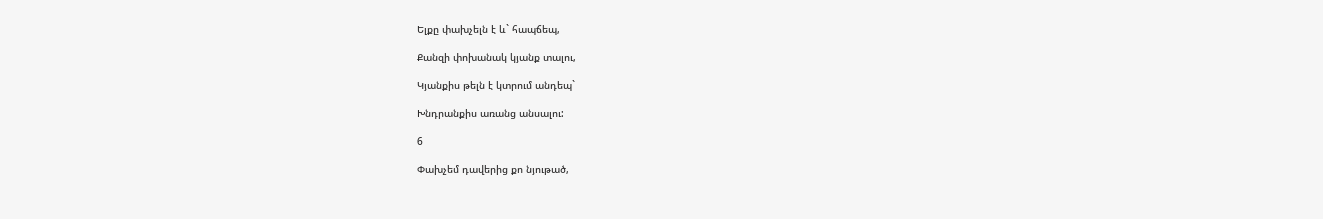Ելքը փախչելն է և` հապճեպ,

Քանզի փոխանակ կյանք տալու,

Կյանքիս թելն է կտրում անդեպ`

Խնդրանքիս առանց անսալու:

6

Փախչեմ դավերից քո նյութած,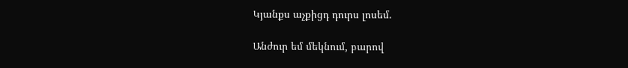Կյանքս աչքիցդ դուրս լոսեմ.

Անժուր եմ մեկնում, բարով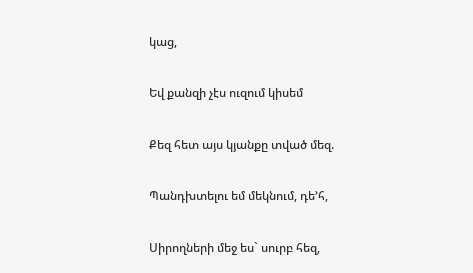կաց,

Եվ քանզի չէս ուզում կիսեմ

Քեզ հետ այս կյանքը տված մեզ.

Պանդխտելու եմ մեկնում, դե’հ,

Սիրողների մեջ ես` սուրբ հեզ,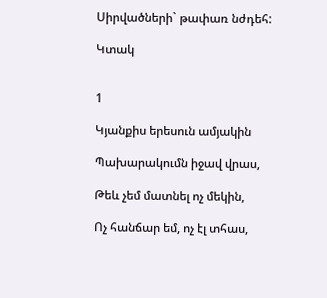Սիրվածների` թափառ նժդեհ:

Կտակ


1

Կյանքիս երեսուն ամյակին

Պախարակումն իջավ վրաս,

Թեև չեմ մատնել ոչ մեկին,

Ոչ հանճար եմ, ոչ էլ տհաս,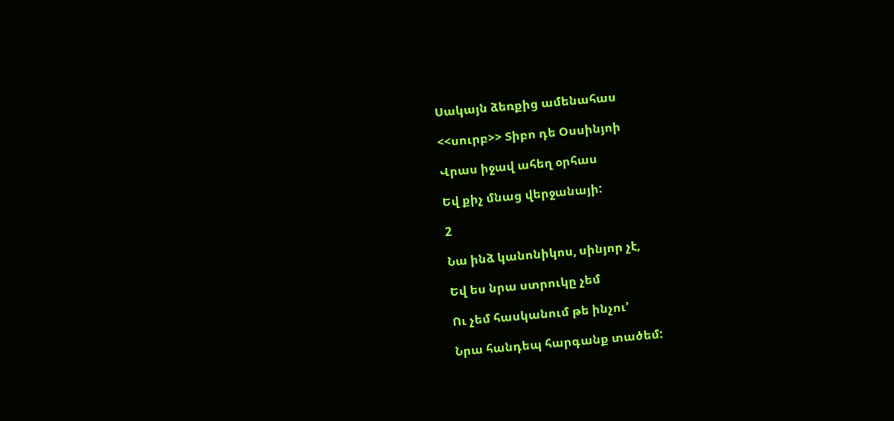Սակայն ձեռքից ամենահաս

<<սուրբ>> Տիբո դե Օսսինյոի

Վրաս իջավ ահեղ օրհաս

Եվ քիչ մնաց վերջանայի:

2

Նա ինձ կանոնիկոս, սինյոր չէ,

Եվ ես նրա ստրուկը չեմ

Ու չեմ հասկանում թե ինչու’

Նրա հանդեպ հարգանք տածեմ: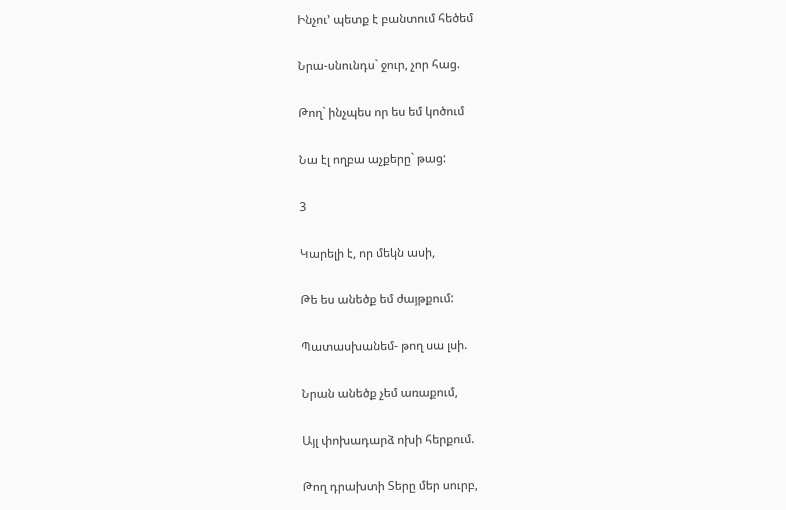Ինչու’ պետք է բանտում հեծեմ

Նրա-սնունդս` ջուր, չոր հաց.

Թող` ինչպես որ ես եմ կոծում

Նա էլ ողբա աչքերը` թաց:

3

Կարելի է, որ մեկն ասի,

Թե ես անեծք եմ ժայթքում:

Պատասխանեմ- թող սա լսի.

Նրան անեծք չեմ առաքում,

Այլ փոխադարձ ոխի հերքում.

Թող դրախտի Տերը մեր սուրբ,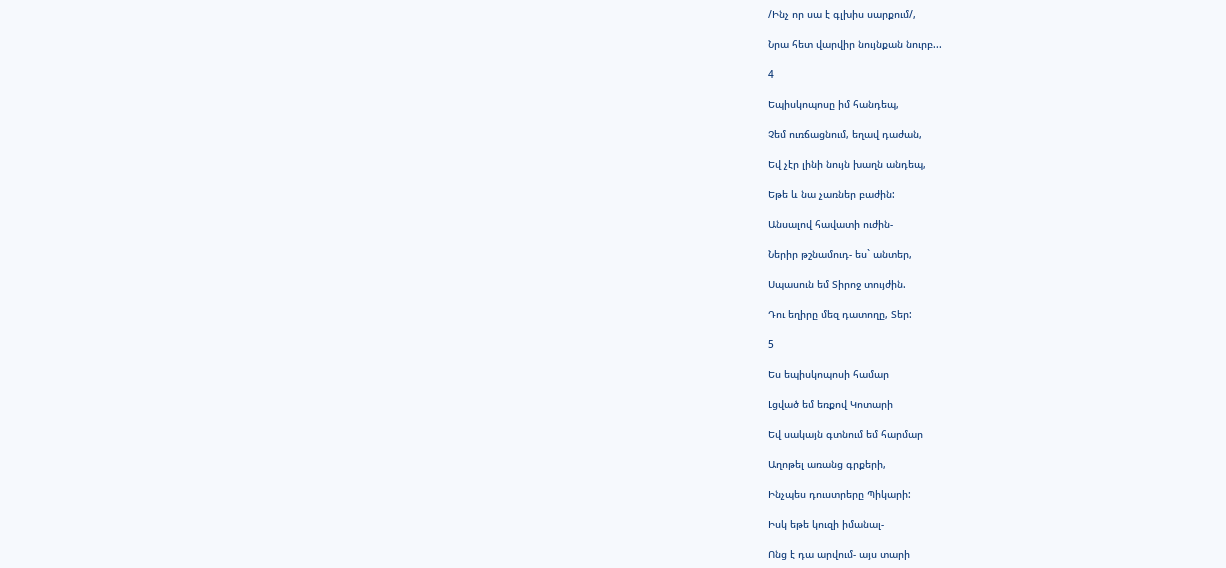/Ինչ որ սա է գլխիս սարքում/,

Նրա հետ վարվիր նույնքան նուրբ...

4

Եպիսկոպոսը իմ հանդեպ,

Չեմ ուռճացնում, եղավ դաժան,

Եվ չէր լինի նույն խաղն անդեպ,

Եթե և նա չառներ բաժին:

Անսալով հավատի ուժին-

Ներիր թշնամուդ- ես` անտեր,

Սպասուն եմ Տիրոջ տույժին.

Դու եղիրը մեզ դատողը, Տեր:

5

Ես եպիսկոպոսի համար

Լցված եմ եռքով Կոտարի

Եվ սակայն գտնում եմ հարմար

Աղոթել առանց գրքերի,

Ինչպես դուստրերը Պիկարի:

Իսկ եթե կուզի իմանալ-

Ոնց է դա արվում- այս տարի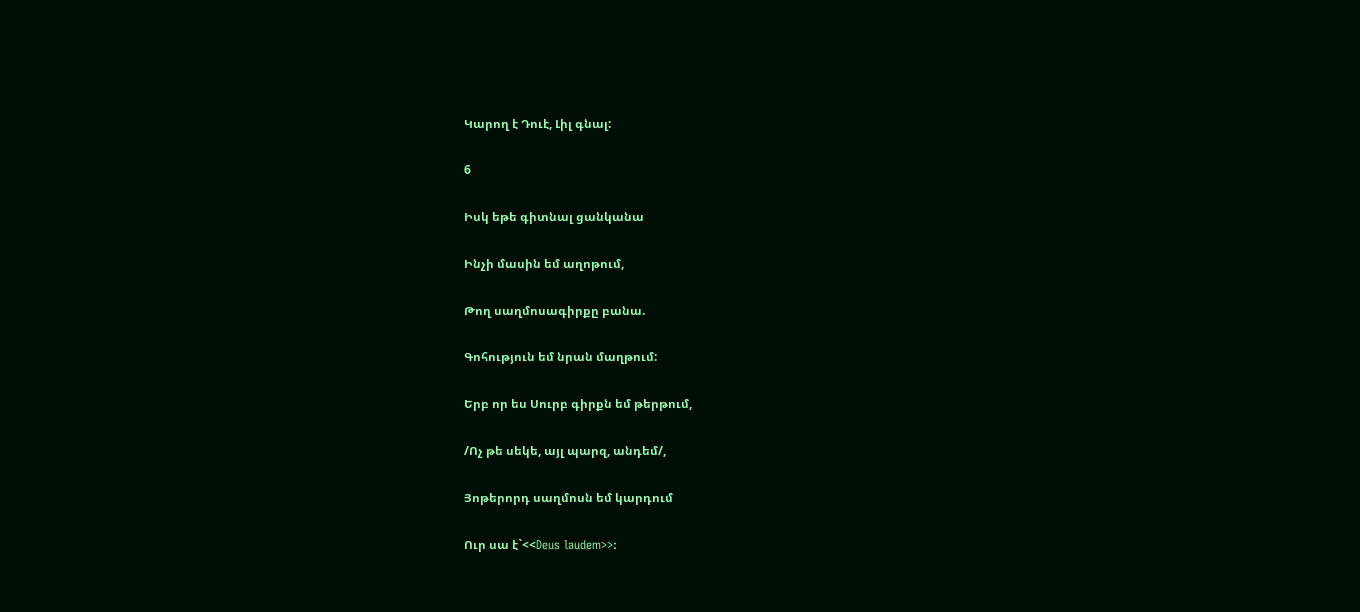Կարող է Դուէ, Լիլ գնալ:

6

Իսկ եթե գիտնալ ցանկանա

Ինչի մասին եմ աղոթում,

Թող սաղմոսագիրքը բանա.

Գոհություն եմ նրան մաղթում:

Երբ որ ես Սուրբ գիրքն եմ թերթում,

/Ոչ թե սեկե, այլ պարզ, անդեմ/,

Յոթերորդ սաղմոսն եմ կարդում

Ուր սա է`<<Deus laudem>>: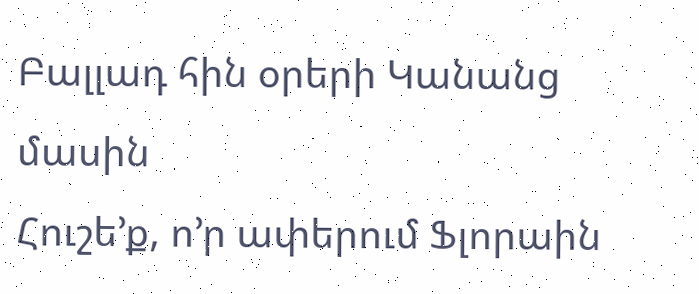Բալլադ հին օրերի Կանանց մասին
Հուշե’ք, ո’ր ափերում Ֆլորաին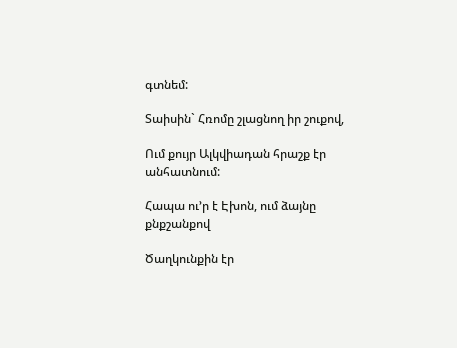գտնեմ:

Տաիսին` Հռոմը շլացնող իր շուքով,

Ում քույր Ալկվիադան հրաշք էր անհատնում:

Հապա ու’ր է Էխոն, ում ձայնը քնքշանքով

Ծաղկունքին էր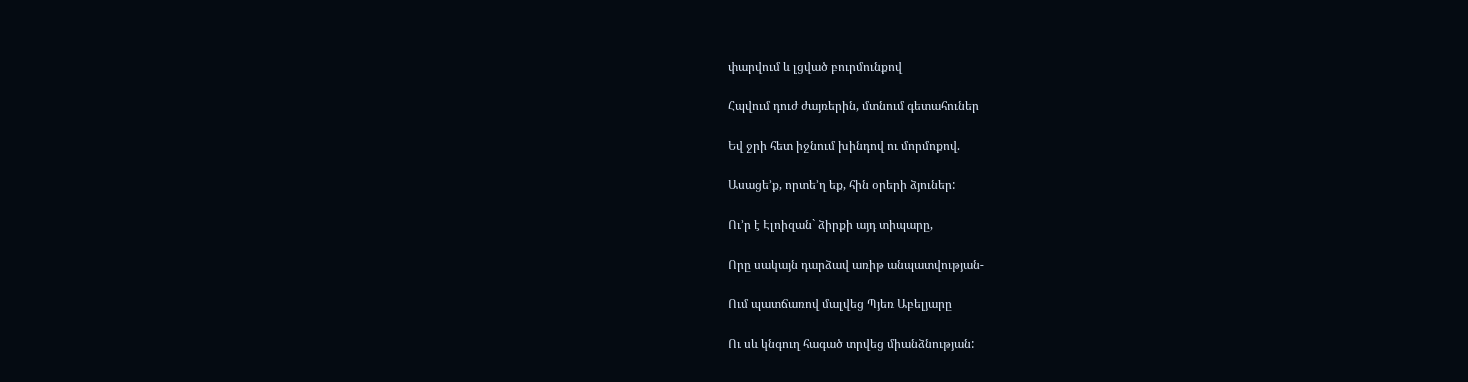փարվում և լցված բուրմունքով

Հպվում դուժ ժայռերին, մտնում գետահուներ

Եվ ջրի հետ իջնում խինդով ու մորմոքով.

Ասացե’ք, որտե’ղ եք, հին օրերի ձյուներ:

Ու’ր է Էլոիզան` ձիրքի այդ տիպարը,

Որը սակայն դարձավ առիթ անպատվության-

Ում պատճառով մալվեց Պյեռ Աբելյարը

Ու սև կնգուղ հագած տրվեց միանձնության: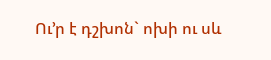Ու’ր է դշխոն` ոխի ու սև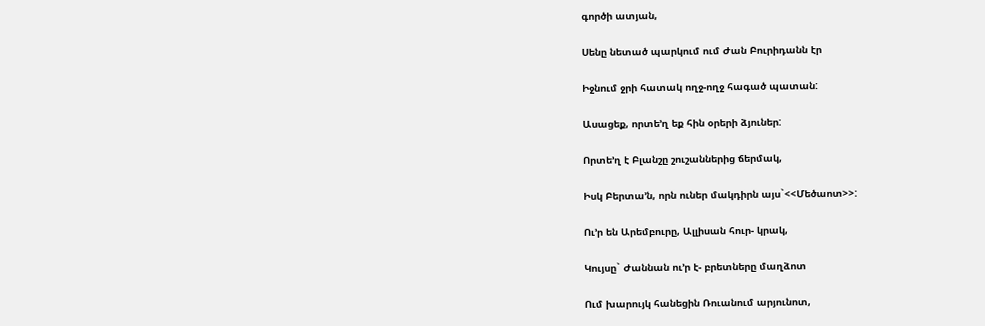գործի ատյան,

Սենը նետած պարկում ում Ժան Բուրիդանն էր

Իջնում ջրի հատակ ողջ-ողջ հագած պատան:

Ասացեք, որտե’ղ եք հին օրերի ձյուներ:

Որտե’ղ է Բլանշը շուշաններից ճերմակ,

Իսկ Բերտա’ն, որն ուներ մակդիրն այս`<<Մեծաոտ>>:

Ու’ր են Արեմբուրը, Ալլիսան հուր- կրակ,

Կույսը` Ժաննան ու’ր է- բրետները մաղձոտ

Ում խարույկ հանեցին Ռուանում արյունոտ,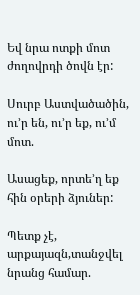Եվ նրա ոտքի մոտ ժողովրդի ծովն էր:

Սուրբ Աստվածածին, ու’ր են, ու’ր եք, ու’մ մոտ.

Ասացեք, որտե’ղ եք հին օրերի ձյուներ:

Պետք չէ, արքայազն,տանջվել նրանց համար.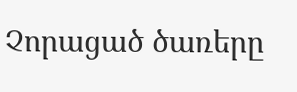Չորացած ծառերը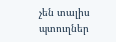չեն տալիս պտուղներ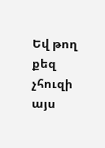Եվ թող քեզ չհուզի այս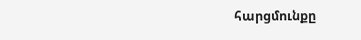հարցմունքը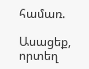համառ.

Ասացեք, որտեղ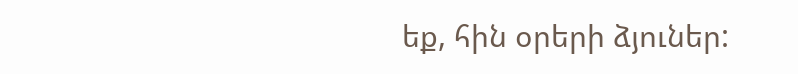եք, հին օրերի ձյուներ: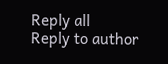Reply all
Reply to author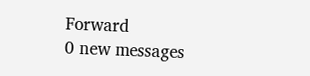Forward
0 new messages